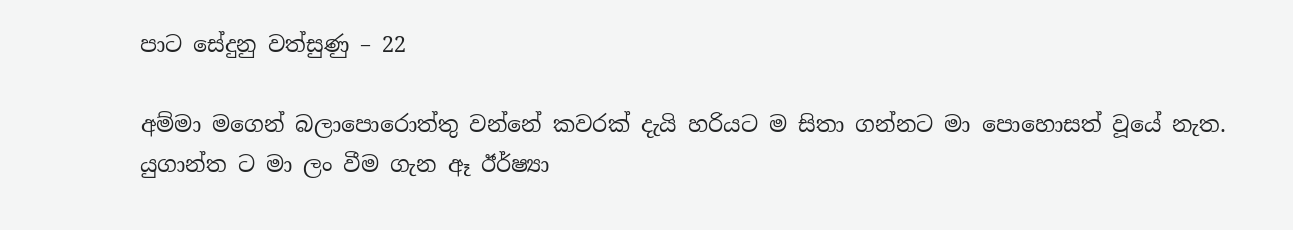පාට සේදුනු වත්සුණු – 22

අම්මා මගෙන් බලාපොරොත්තු වන්නේ කවරක් දැයි හරියට ම සිතා ගන්නට මා පොහොසත් වූයේ නැත. යුගාන්ත ට මා ලං වීම ගැන ඈ ඊර්ෂ්‍යා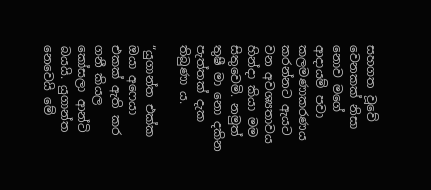සහගත වූවේ වෙනකක් නිසා නොව මගේ ආදායම් පවා කලමණාකරණය කරන්නට ඇයට වන අවශ්‍යතාවය හින්දා කියා මම සිතුවෙමි. නමුත් තුෂී මා නො දකින පැත්තක් දැක තිබුණා ය.

“යුගාන්ත එක්ක ඔයා අෆෙයා එකක් ඇති කර ගනී කියල කෝසලා ආන්ටි බයයි. යුගාන්ත නෙවෙයි මේ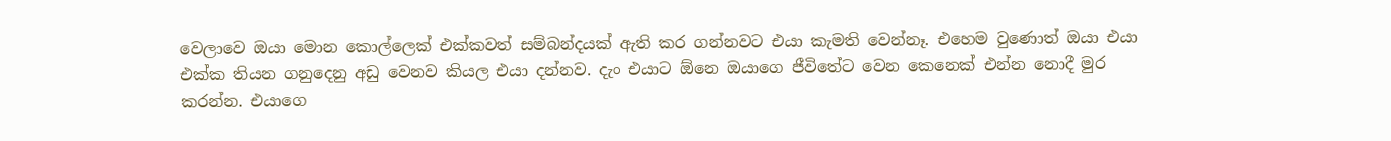වෙලාවෙ ඔයා මොන කොල්ලෙක් එක්කවත් සම්බන්දයක් ඇති කර ගන්නවට එයා කැමති වෙන්නෑ. එහෙම වුණොත් ඔයා එයා එක්ක තියන ගනුදෙනු අඩු වෙනව කියල එයා දන්නව. දැං එයාට ඕනෙ ඔයාගෙ ජීවිතේට වෙන කෙනෙක් එන්න නොදී මුර කරන්න. එයාගෙ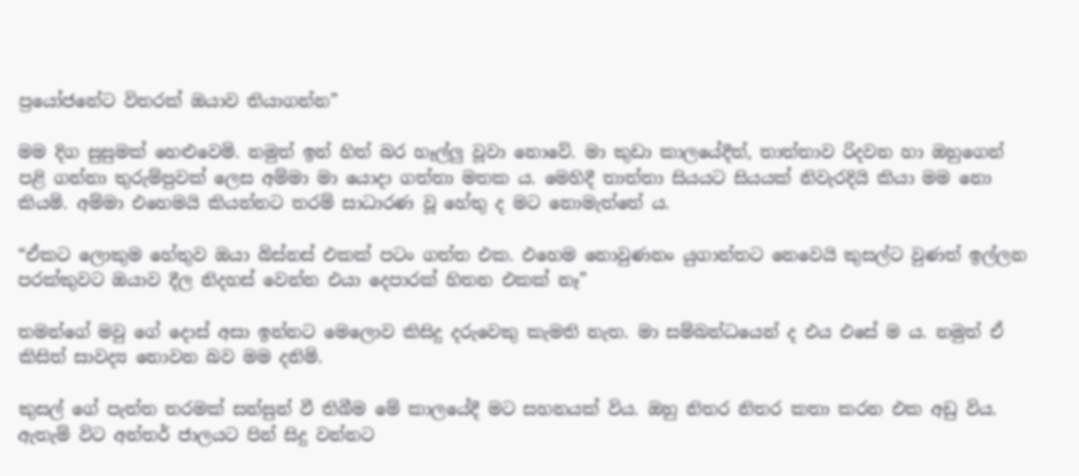ප්‍රයෝජනේට විතරක් ඔයාව තියාගන්න”

මම දිග සුසුමක් හෙළුවෙමි. නමුත් ඉන් හිත් බර හෑල්ලු වූවා නොවේ. මා කුඩා කාලයේදීත්, තාත්තාව රිදවන හා ඔහුගෙන් පළි ගන්නා තුරුම්පුවක් ලෙස අම්මා මා යොදා ගත්තා මතක ය. මෙහිදී තාත්තා සියයට සියයක් නිවැරදියි කියා මම නො කියමි. අම්මා එහෙමයි කියන්නට තරම් සාධාරණ වූ හේතු ද මට නොමැත්තේ ය.

“ඒකට ලොකුම හේතුව ඔයා බිස්නස් එකක් පටං ගත්ත එක. එහෙම නොවුණනං යුගාන්තට නෙවෙයි කුසල්ට වුණත් ඉල්ලන පරක්කුවට ඔයාව දීල නිදහස් වෙන්න එයා දෙපාරක් හිතන එකක් නෑ”

තමන්ගේ මවු ගේ දොස් අසා ඉන්නට මෙලොව කිසිදු දරුවෙකු කැමති නැත. මා සම්බන්ධයෙන් ද එය එසේ ම ය. නමුත් ඒ කිසිත් සාවද්‍ය නොවන බව මම දනිමි.

කුසල් ගේ පැත්ත තරමක් සන්සුන් වී තිබීම මේ කාලයේදී මට සහනයක් විය. ඔහු නිතර නිතර කතා කරන එක අඩු විය. ඇතැම් විට අන්තර් ජාලයට පින් සිදු වන්නට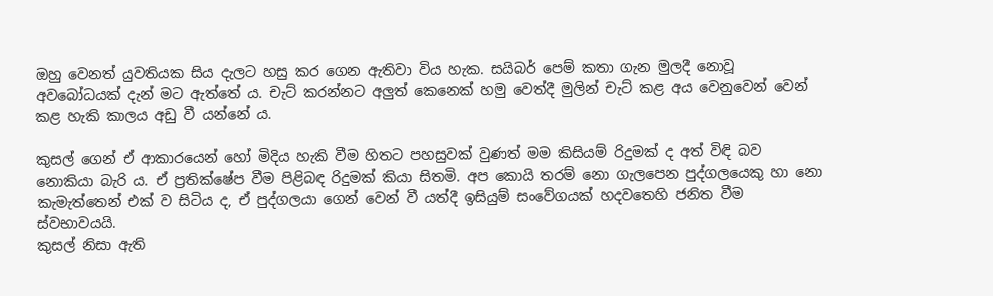ඔහු වෙනත් යුවතියක සිය දැලට හසු කර ගෙන ඇතිවා විය හැක. සයිබර් පෙම් කතා ගැන මුලදී නොවූ අවබෝධයක් දැන් මට ඇත්තේ ය. චැට් කරන්නට අලුත් කෙනෙක් හමු වෙත්දී මුලින් චැට් කළ අය වෙනුවෙන් වෙන් කළ හැකි කාලය අඩු වී යන්නේ ය.

කුසල් ගෙන් ඒ ආකාරයෙන් හෝ මිදිය හැකි වීම හිතට පහසුවක් වුණත් මම කිසියම් රිදුමක් ද අත් විඳි බව නොකියා බැරි ය. ඒ ප්‍රතික්ෂේප වීම පිළිබඳ රිදුමක් කියා සිතමි. අප කොයි තරම් නො ගැලපෙන පුද්ගලයෙකු හා නො කැමැත්තෙන් එක් ව සිටිය ද, ඒ පුද්ගලයා ගෙන් වෙන් වී යත්දී ඉසියුම් සංවේගයක් හදවතෙහි ජනිත වීම ස්වභාවයයි.
කුසල් නිසා ඇති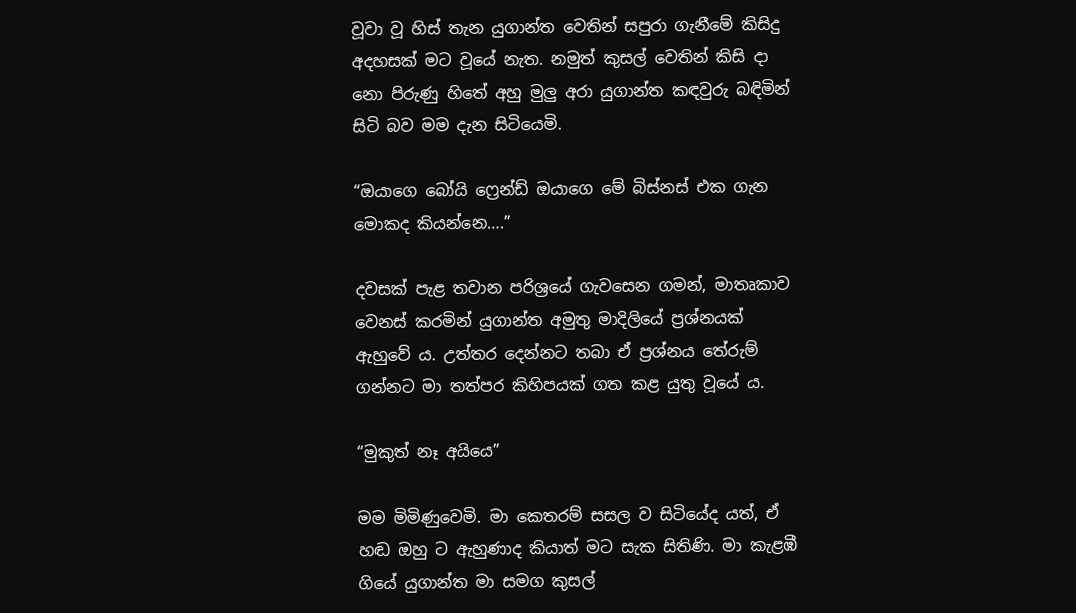වූවා වූ හිස් තැන යුගාන්ත වෙතින් සපුරා ගැනීමේ කිසිදු අදහසක් මට වූයේ නැත. නමුත් කුසල් වෙතින් කිසි දා නො පිරුණු හිතේ අහු මුලු අරා යුගාන්ත කඳවුරු බඳිමින් සිටි බව මම දැන සිටියෙමි.

“ඔයාගෙ බෝයි ෆ්‍රෙන්ඩ් ඔයාගෙ මේ බිස්නස් එක ගැන මොකද කියන්නෙ….”

දවසක් පැළ තවාන පරිශ්‍රයේ ගැවසෙන ගමන්, මාතෘකාව වෙනස් කරමින් යුගාන්ත අමුතු මාදිලියේ ප්‍රශ්නයක් ඇහුවේ ය. උත්තර දෙන්නට තබා ඒ ප්‍රශ්නය තේරුම් ගන්නට මා තත්පර කිහිපයක් ගත කළ යුතු වූයේ ය.

“මුකුත් නෑ අයියෙ”

මම මිමිණුවෙමි. මා කෙතරම් සසල ව සිටියේද යත්, ඒ හඬ ඔහු ට ඇහුණාද කියාත් මට සැක සිතිණි. මා කැළඹී ගියේ යුගාන්ත මා සමග කුසල්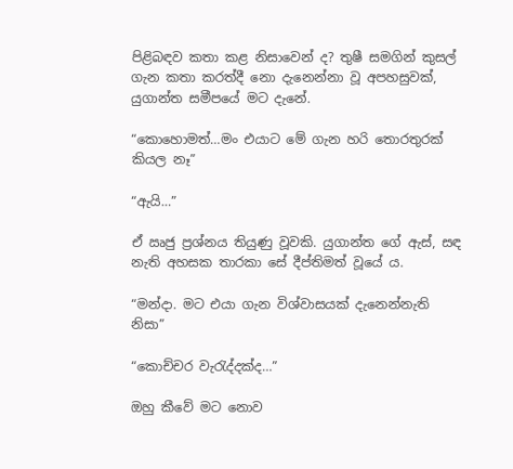පිළිබඳව කතා කළ නිසාවෙන් ද? තුෂී සමගින් කුසල් ගැන කතා කරත්දී නො දැනෙන්නා වූ අපහසුවක්, යුගාන්ත සමීපයේ මට දැනේ.

“කොහොමත්…මං එයාට මේ ගැන හරි තොරතුරක් කියල නෑ”

“ඇයි…”

ඒ ඍජු ප්‍රශ්නය තියුණු වූවකි. යුගාන්ත ගේ ඇස්, සඳ නැති අහසක තාරකා සේ දීප්තිමත් වූයේ ය.

“මන්දා. මට එයා ගැන විශ්වාසයක් දැනෙන්නැති නිසා”

“කොච්චර වැරැද්දක්ද…”

ඔහු කීවේ මට නොව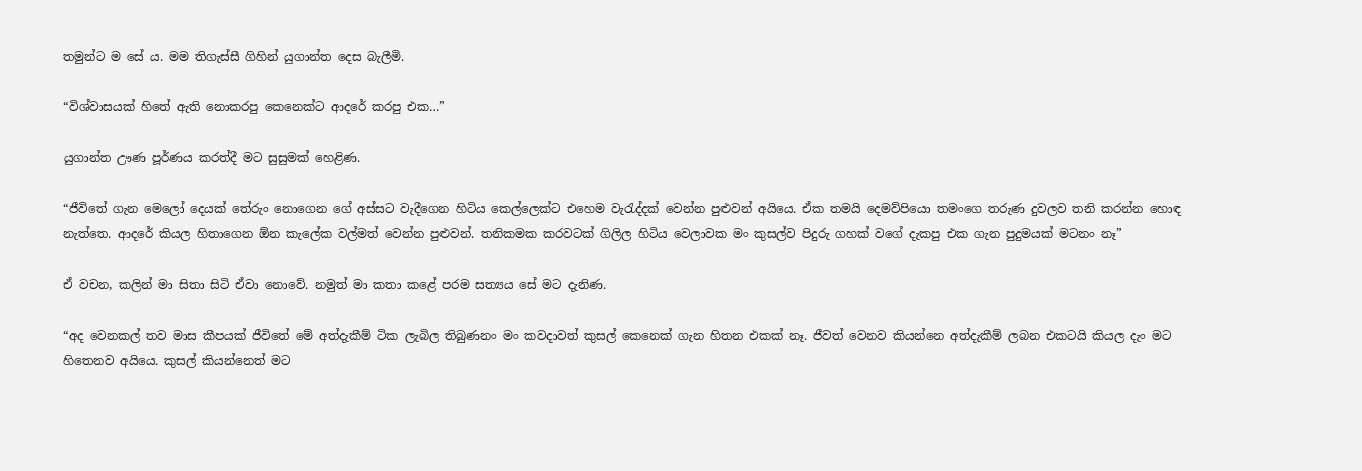තමුන්ට ම සේ ය. මම තිගැස්සී ගිහින් යුගාන්ත දෙස බැලීමි.

“විශ්වාසයක් හිතේ ඇති නොකරපු කෙනෙක්ට ආදරේ කරපු එක…”

යුගාන්ත ඌණ පූර්ණය කරත්දී මට සුසුමක් හෙළිණ.

“ජීවිතේ ගැන මෙලෝ දෙයක් තේරුං නොගෙන ගේ අස්සට වැදීගෙන හිටිය කෙල්ලෙක්ට එහෙම වැරැද්දක් වෙන්න පුළුවන් අයියෙ. ඒක තමයි දෙමව්පියො තමංගෙ තරුණ දුවලව තනි කරන්න හොඳ නැත්තෙ. ආදරේ කියල හිතාගෙන ඕන කැලේක වල්මත් වෙන්න පුළුවන්. තනිකමක කරවටක් ගිලිල හිටිය වෙලාවක මං කුසල්ව පිදුරු ගහක් වගේ දැකපු එක ගැන පුදුමයක් මටනං නෑ”

ඒ වචන, කලින් මා සිතා සිටි ඒවා නොවේ. නමුත් මා කතා කළේ පරම සත්‍යය සේ මට දැනිණ.

“අද වෙනකල් තව මාස කීපයක් ජීවිතේ මේ අත්දැකීම් ටික ලැබිල තිබුණනං මං කවදාවත් කුසල් කෙනෙක් ගැන හිතන එකක් නෑ. ජීවත් වෙනව කියන්නෙ අත්දැකීම් ලබන එකටයි කියල දැං මට හිතෙනව අයියෙ. කුසල් කියන්නෙත් මට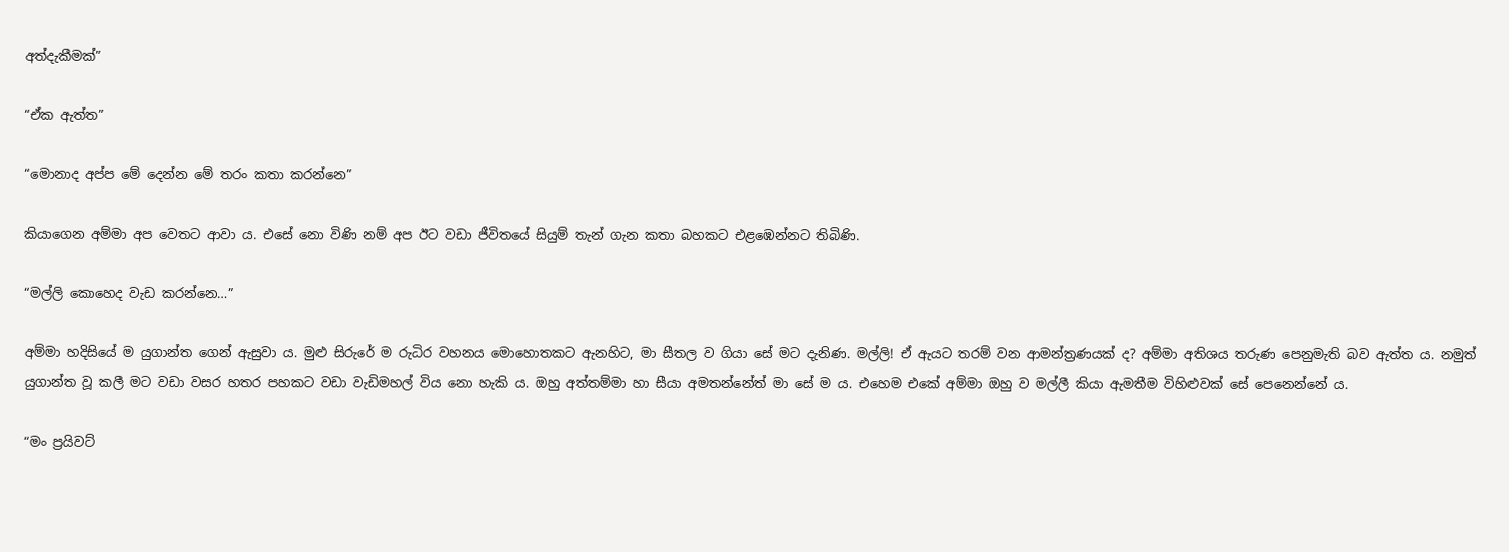අත්දැකීමක්”

“ඒක ඇත්ත”

“මොනාද අප්ප මේ දෙන්න මේ තරං කතා කරන්නෙ”

කියාගෙන අම්මා අප වෙතට ආවා ය. එසේ නො විණි නම් අප ඊට වඩා ජීවිතයේ සියුම් තැන් ගැන කතා බහකට එළඹෙන්නට තිබිණි.

“මල්ලි කොහෙද වැඩ කරන්නෙ…”

අම්මා හදිසියේ ම යුගාන්ත ගෙන් ඇසුවා ය. මුළු සිරුරේ ම රුධිර වහනය මොහොතකට ඇනහිට, මා සීතල ව ගියා සේ මට දැනිණ. මල්ලි! ඒ ඇයට තරම් වන ආමන්ත්‍රණයක් ද? අම්මා අතිශය තරුණ පෙනුමැති බව ඇත්ත ය. නමුත් යුගාන්ත වූ කලී මට වඩා වසර හතර පහකට වඩා වැඩිමහල් විය නො හැකි ය. ඔහු අත්තම්මා හා සීයා අමතන්නේත් මා සේ ම ය. එහෙම එකේ අම්මා ඔහු ව මල්ලී කියා ඇමතීම විහිළුවක් සේ පෙනෙන්නේ ය.

“මං ප්‍රයිවට්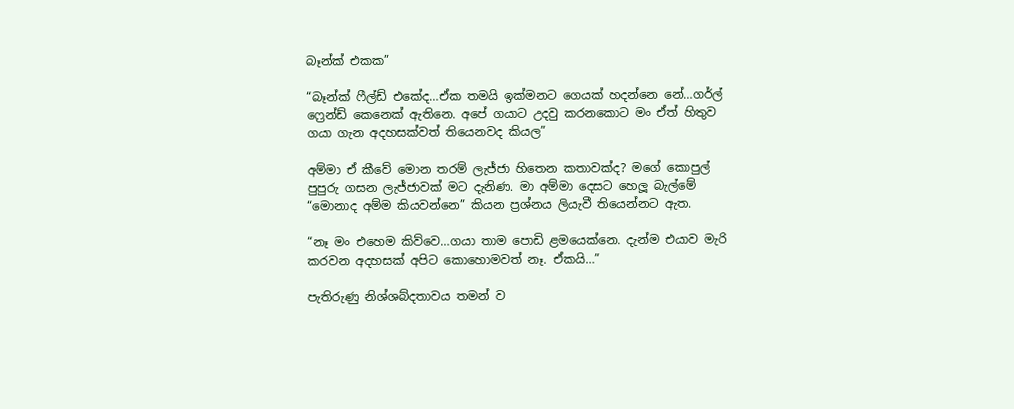බෑන්ක් එකක”

“බෑන්ක් ෆීල්ඩ් එකේද…ඒක තමයි ඉක්මනට ගෙයක් හදන්නෙ නේ…ගර්ල් ෆ්‍රෙන්ඩ් කෙනෙක් ඇතිනෙ. අපේ ගයාට උදවු කරනකොට මං ඒත් හිතුව ගයා ගැන අදහසක්වත් තියෙනවද කියල”

අම්මා ඒ කීවේ මොන තරම් ලැජ්ජා හිතෙන කතාවක්ද? මගේ කොපුල් පුපුරු ගසන ලැජ්ජාවක් මට දැනිණ. මා අම්මා දෙසට හෙලූ බැල්මේ “මොනාද අම්ම කියවන්නෙ” කියන ප්‍රශ්නය ලියැවී තියෙන්නට ඇත.

“නෑ මං එහෙම කිව්වෙ…ගයා තාම පොඩි ළමයෙක්නෙ. දැන්ම එයාව මැරි කරවන අදහසක් අපිට කොහොමවත් නෑ. ඒකයි…”

පැතිරුණු නිශ්ශබ්දතාවය තමන් ව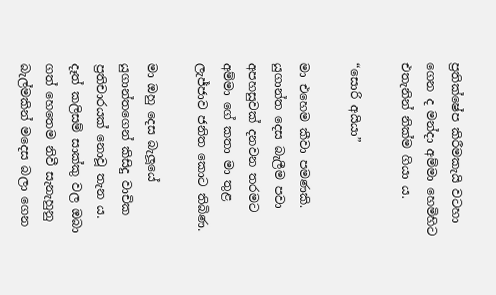ප්‍රතික්ෂේප කිරීමකැයි වටහා ගෙන ද මන්දා අම්මා හෙමිහිට එතැනින් නික්ම ගියා ය.

“සොරි අයියා”

මා එහෙම කීවා පමණකි. යුගාන්ත දෙස බැලීම පවා අපහසුවක් දනවන තරමට අම්මා ගේ කතා මා තුළ ලැජ්ජාව ජනිත කොට තිබිණ.

මා ඔහු දෙස බැලූයේ යුගාන්තගෙන් කිසිදු වාචික ප්‍රතිචාරයක් නොවූ තැන ය. දෑත් කලිසම් සාක්කු වල ඔබා ගත් හෙතෙම නිවී සැනැහුනු බැල්මකින් මදෙස බලා ගෙන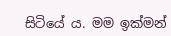සිටියේ ය. මම ඉක්මන්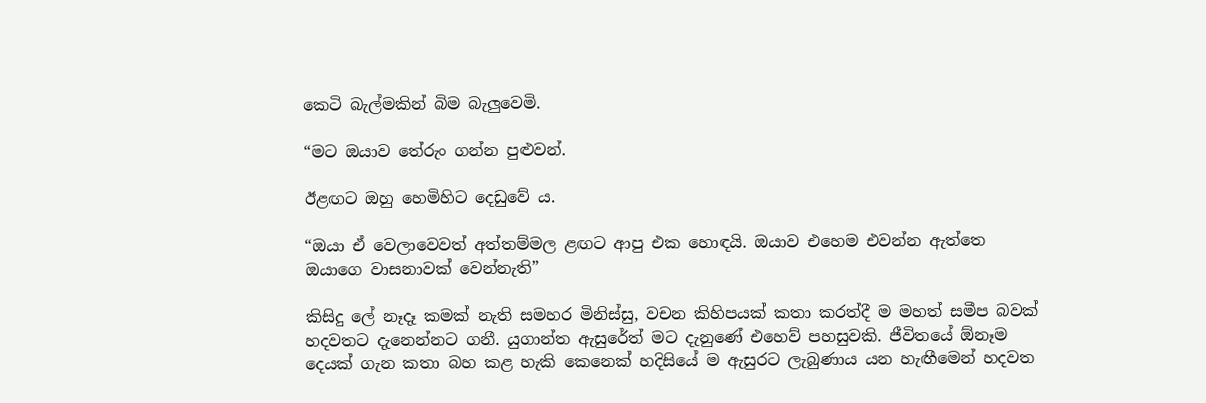කෙටි බැල්මකින් බිම බැලුවෙමි.

“මට ඔයාව තේරුං ගන්න පුළුවන්.

ඊළඟට ඔහු හෙමිහිට දෙඩුවේ ය.

“ඔයා ඒ වෙලාවෙවත් අත්තම්මල ළඟට ආපු එක හොඳයි. ඔයාව එහෙම එවන්න ඇත්තෙ ඔයාගෙ වාසනාවක් වෙන්නැති”

කිසිදු ලේ නෑදෑ කමක් නැති සමහර මිනිස්සු, වචන කිහිපයක් කතා කරත්දී ම මහත් සමීප බවක් හදවතට දැනෙන්නට ගනී. යුගාන්ත ඇසුරේත් මට දැනුණේ එහෙව් පහසුවකි. ජීවිතයේ ඕනෑම දෙයක් ගැන කතා බහ කළ හැකි කෙනෙක් හදිසියේ ම ඇසුරට ලැබුණාය යන හැඟීමෙන් හදවත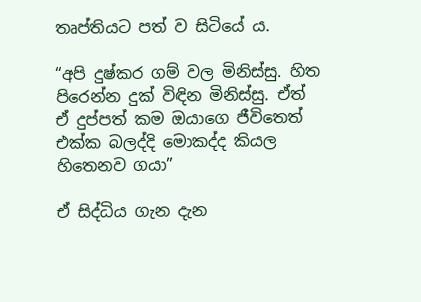තෘප්තියට පත් ව සිටියේ ය.

“අපි දුෂ්කර ගම් වල මිනිස්සු. හිත පිරෙන්න දුක් විඳින මිනිස්සු. ඒත් ඒ දුප්පත් කම ඔයාගෙ ජීවිතෙත් එක්ක බලද්දි මොකද්ද කියල හිතෙනව ගයා”

ඒ සිද්ධිය ගැන දැන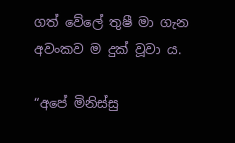ගත් වේලේ තුෂී මා ගැන අවංකව ම දුක් වූවා ය.

“අපේ මිනිස්සු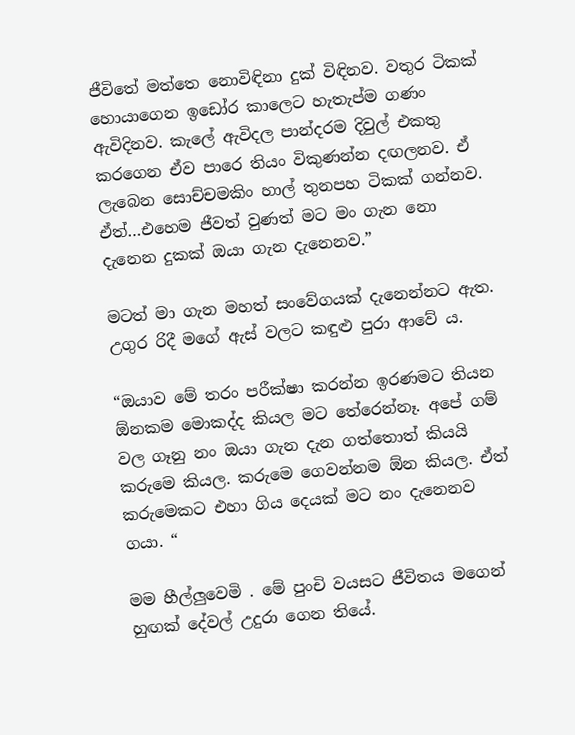ජීවිතේ මත්තෙ නොවිඳිනා දුක් විඳිනව. වතුර ටිකක් හොයාගෙන ඉඩෝර කාලෙට හැතැප්ම ගණං ඇවිදිනව. කැලේ ඇවිදල පාන්දරම දිවුල් එකතු කරගෙන ඒව පාරෙ තියං විකුණන්න දඟලනව. ඒ ලැබෙන සොච්චමකිං හාල් තුනපහ ටිකක් ගන්නව. ඒත්…එහෙම ජීවත් වුණත් මට මං ගැන නො දැනෙන දුකක් ඔයා ගැන දැනෙනව.”

මටත් මා ගැන මහත් සංවේගයක් දැනෙන්නට ඇත. උගුර රිදී මගේ ඇස් වලට කඳුළු පුරා ආවේ ය.

“ඔයාව මේ තරං පරීක්ෂා කරන්න ඉරණමට තියන ඕනකම මොකද්ද කියල මට තේරෙන්නෑ. අපේ ගම් වල ගෑනු නං ඔයා ගැන දැන ගත්තොත් කියයි කරුමෙ කියල. කරුමෙ ගෙවන්නම ඕන කියල. ඒත් කරුමෙකට එහා ගිය දෙයක් මට නං දැනෙනව ගයා. “

මම හීල්ලුවෙමි . මේ පුංචි වයසට ජීවිතය මගෙන් හුඟක් දේවල් උදුරා ගෙන තියේ.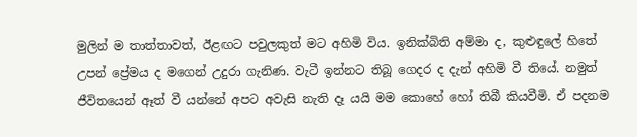මුලින් ම තාත්තාවත්, ඊළඟට පවුලකුත් මට අහිමි විය. ඉනික්බිති අම්මා ද, කුළුඳුලේ හිතේ උපන් ප්‍රේමය ද මගෙන් උදුරා ගැනිණ. වැටී ඉන්නට තිබූ ගෙදර ද දැන් අහිමි වී තියේ. නමුත් ජීවිතයෙන් ඈත් වී යන්නේ අපට අවැසි නැති දෑ යයි මම කොහේ හෝ තිබී කියවීමි. ඒ පදනම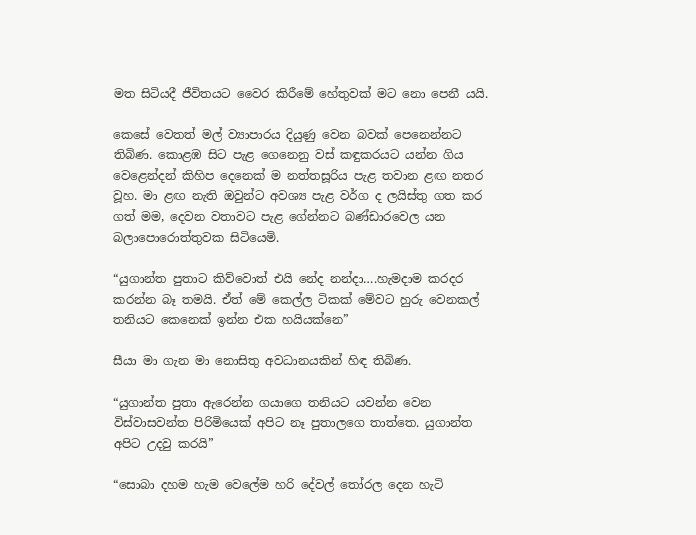මත සිටියදී ජීවිතයට වෛර කිරීමේ හේතුවක් මට නො පෙනී යයි.

කෙසේ වෙතත් මල් ව්‍යාපාරය දියුණු වෙන බවක් පෙනෙන්නට තිබිණ. කොළඹ සිට පැළ ගෙනෙනු වස් කඳුකරයට යන්න ගිය වෙළෙන්දන් කිහිප දෙනෙක් ම නත්තසූරිය පැළ තවාන ළඟ නතර වූහ. මා ළඟ නැති ඔවුන්ට අවශ්‍ය පැළ වර්ග ද ලයිස්තු ගත කර ගත් මම, දෙවන වතාවට පැළ ගේන්නට බණ්ඩාරවෙල යන බලාපොරොත්තුවක සිටියෙමි.

“යුගාන්ත පුතාට කිව්වොත් එයි නේද නන්දා….හැමදාම කරදර කරන්න බෑ තමයි. ඒත් මේ කෙල්ල ටිකක් මේවට හුරු වෙනකල් තනියට කෙනෙක් ඉන්න එක හයියක්නෙ”

සීයා මා ගැන මා නොසිතු අවධානයකින් හිඳ තිබිණ.

“යුගාන්ත පුතා ඇරෙන්න ගයාගෙ තනියට යවන්න වෙන විස්වාසවන්ත පිරිමියෙක් අපිට නෑ පුතාලගෙ තාත්තෙ. යුගාන්ත අපිට උදවු කරයි”

“සොබා දහම හැම වෙලේම හරි දේවල් තෝරල දෙන හැටි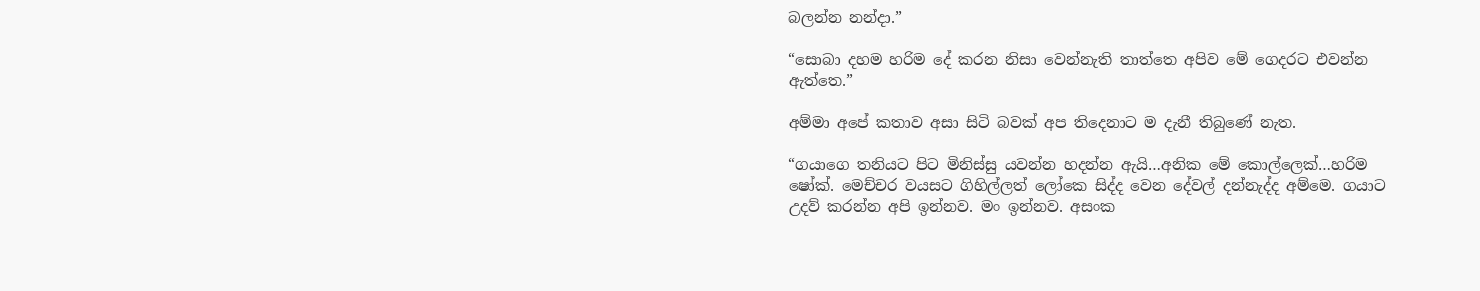බලන්න නන්දා.”

“සොබා දහම හරිම දේ කරන නිසා වෙන්නැති තාත්තෙ අපිව මේ ගෙදරට එවන්න ඇත්තෙ.”

අම්මා අපේ කතාව අසා සිටි බවක් අප තිදෙනාට ම දැනී තිබුණේ නැත.

“ගයාගෙ තනියට පිට මිනිස්සු යවන්න හදන්න ඇයි…අනික මේ කොල්ලෙක්…හරිම ෂෝක්. මෙච්චර වයසට ගිහිල්ලත් ලෝකෙ සිද්ද වෙන දේවල් දන්නැද්ද අම්මෙ. ගයාට උදව් කරන්න අපි ඉන්නව. මං ඉන්නව. අසංක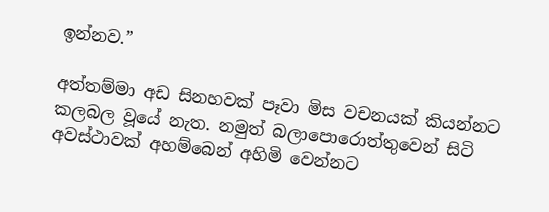ඉන්නව.”

අත්තම්මා අඩ සිනහවක් පෑවා මිස වචනයක් කියන්නට කලබල වූයේ නැත. නමුත් බලාපොරොත්තුවෙන් සිටි අවස්ථාවක් අහම්බෙන් අහිමි වෙන්නට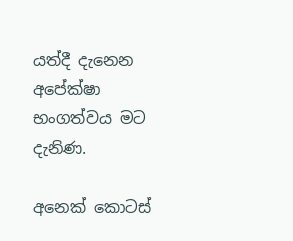යත්දී දැනෙන අපේක්ෂා භංගත්වය මට දැනිණ.

අනෙක් කොටස්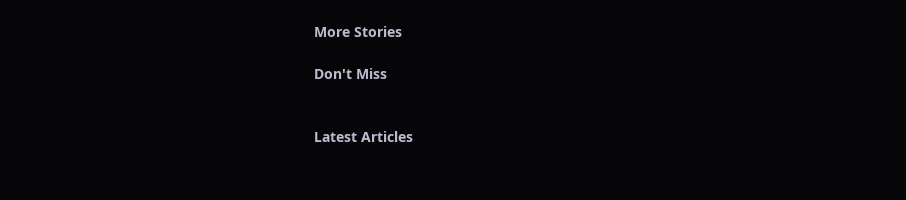More Stories

Don't Miss


Latest Articles